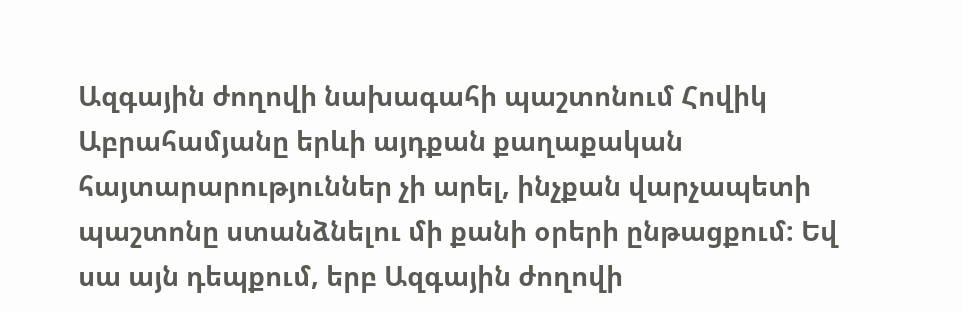Ազգային ժողովի նախագահի պաշտոնում Հովիկ Աբրահամյանը երևի այդքան քաղաքական հայտարարություններ չի արել, ինչքան վարչապետի պաշտոնը ստանձնելու մի քանի օրերի ընթացքում: Եվ սա այն դեպքում, երբ Ազգային ժողովի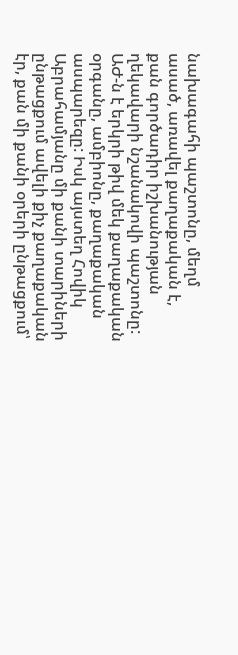նախագահի պաշտոնը, մեղմ ասած, առավել քաղաքական է, քան գործադիր իշխանության ղեկավարի նշանակովի պաշտոնը: ԱԺ-ն է երկրի թիվ մեկ քաղաքական օրգանը, ամբիոնը, քաղաքական ասպարեզը: Իսկ այստեղ Հովիկ Աբրահամյանը մի քանի տարիների ընթացքում ավելի քիչ քաղաքական էր, քան մի քանի օրերի ընթացքում՝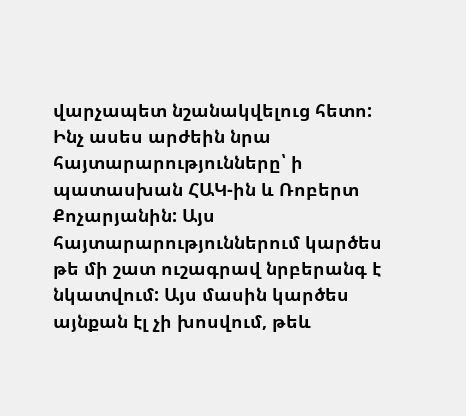վարչապետ նշանակվելուց հետո:
Ինչ ասես արժեին նրա հայտարարությունները՝ ի պատասխան ՀԱԿ-ին և Ռոբերտ Քոչարյանին: Այս հայտարարություններում կարծես թե մի շատ ուշագրավ նրբերանգ է նկատվում: Այս մասին կարծես այնքան էլ չի խոսվում, թեև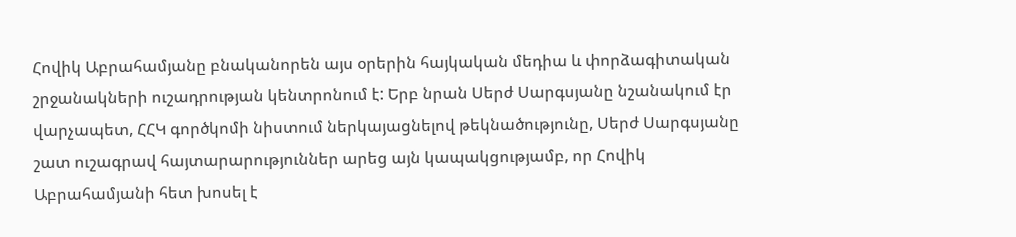Հովիկ Աբրահամյանը բնականորեն այս օրերին հայկական մեդիա և փորձագիտական շրջանակների ուշադրության կենտրոնում է: Երբ նրան Սերժ Սարգսյանը նշանակում էր վարչապետ, ՀՀԿ գործկոմի նիստում ներկայացնելով թեկնածությունը, Սերժ Սարգսյանը շատ ուշագրավ հայտարարություններ արեց այն կապակցությամբ, որ Հովիկ Աբրահամյանի հետ խոսել է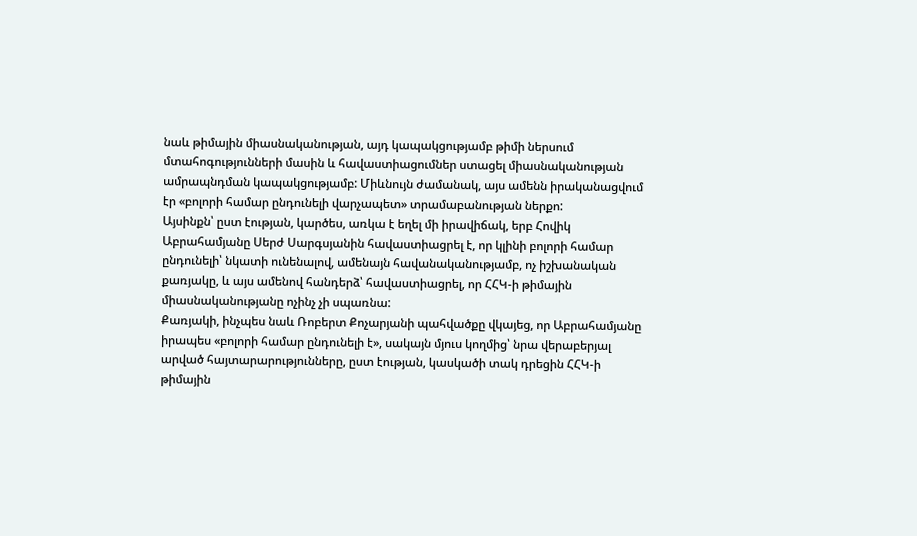նաև թիմային միասնականության, այդ կապակցությամբ թիմի ներսում մտահոգությունների մասին և հավաստիացումներ ստացել միասնականության ամրապնդման կապակցությամբ: Միևնույն ժամանակ, այս ամենն իրականացվում էր «բոլորի համար ընդունելի վարչապետ» տրամաբանության ներքո:
Այսինքն՝ ըստ էության, կարծես, առկա է եղել մի իրավիճակ, երբ Հովիկ Աբրահամյանը Սերժ Սարգսյանին հավաստիացրել է, որ կլինի բոլորի համար ընդունելի՝ նկատի ունենալով, ամենայն հավանականությամբ, ոչ իշխանական քառյակը, և այս ամենով հանդերձ՝ հավաստիացրել, որ ՀՀԿ-ի թիմային միասնականությանը ոչինչ չի սպառնա:
Քառյակի, ինչպես նաև Ռոբերտ Քոչարյանի պահվածքը վկայեց, որ Աբրահամյանը իրապես «բոլորի համար ընդունելի է», սակայն մյուս կողմից՝ նրա վերաբերյալ արված հայտարարությունները, ըստ էության, կասկածի տակ դրեցին ՀՀԿ-ի թիմային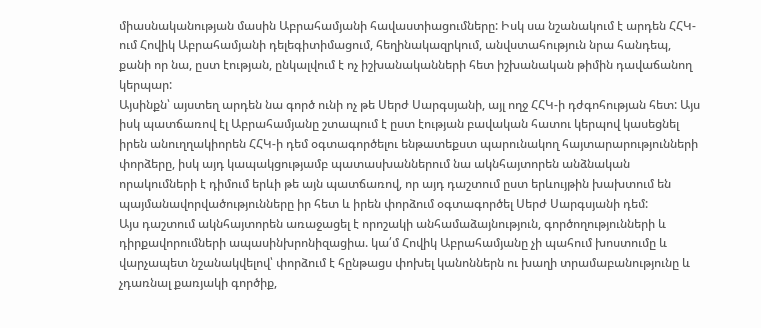միասնականության մասին Աբրահամյանի հավաստիացումները: Իսկ սա նշանակում է արդեն ՀՀԿ-ում Հովիկ Աբրահամյանի դելեգիտիմացում, հեղինակազրկում, անվստահություն նրա հանդեպ, քանի որ նա, ըստ էության, ընկալվում է ոչ իշխանականների հետ իշխանական թիմին դավաճանող կերպար:
Այսինքն՝ այստեղ արդեն նա գործ ունի ոչ թե Սերժ Սարգսյանի, այլ ողջ ՀՀԿ-ի դժգոհության հետ: Այս իսկ պատճառով էլ Աբրահամյանը շտապում է ըստ էության բավական հատու կերպով կասեցնել իրեն անուղղակիորեն ՀՀԿ-ի դեմ օգտագործելու ենթատեքստ պարունակող հայտարարությունների փորձերը, իսկ այդ կապակցությամբ պատասխաններում նա ակնհայտորեն անձնական որակումների է դիմում երևի թե այն պատճառով, որ այդ դաշտում ըստ երևույթին խախտում են պայմանավորվածությունները իր հետ և իրեն փորձում օգտագործել Սերժ Սարգսյանի դեմ:
Այս դաշտում ակնհայտորեն առաջացել է որոշակի անհամաձայնություն, գործողությունների և դիրքավորումների ապասինխրոնիզացիա. կա՛մ Հովիկ Աբրահամյանը չի պահում խոստումը և վարչապետ նշանակվելով՝ փորձում է հընթացս փոխել կանոններն ու խաղի տրամաբանությունը և չդառնալ քառյակի գործիք,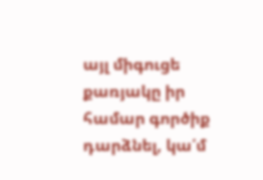այլ միգուցե քառյակը իր համար գործիք դարձնել, կա՛մ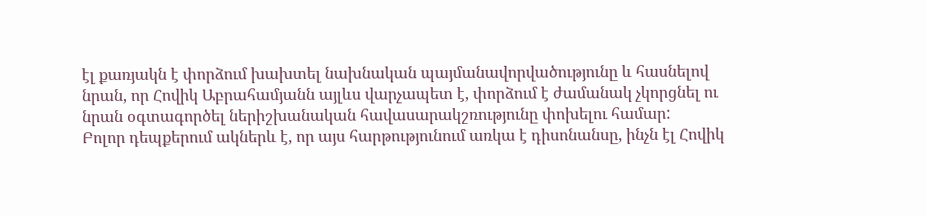էլ քառյակն է փորձում խախտել նախնական պայմանավորվածությունը և հասնելով նրան, որ Հովիկ Աբրահամյանն այլևս վարչապետ է, փորձում է ժամանակ չկորցնել ու նրան օգտագործել ներիշխանական հավասարակշռությունը փոխելու համար:
Բոլոր դեպքերում ակներև է, որ այս հարթությունում առկա է դիսոնանսը, ինչն էլ Հովիկ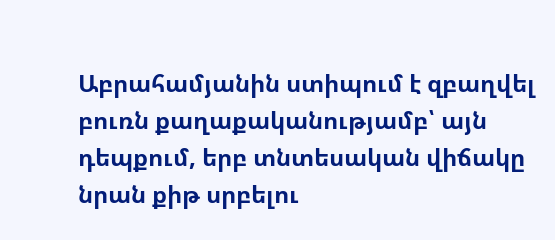Աբրահամյանին ստիպում է զբաղվել բուռն քաղաքականությամբ՝ այն դեպքում, երբ տնտեսական վիճակը նրան քիթ սրբելու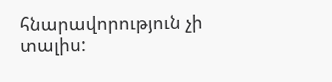հնարավորություն չի տալիս: